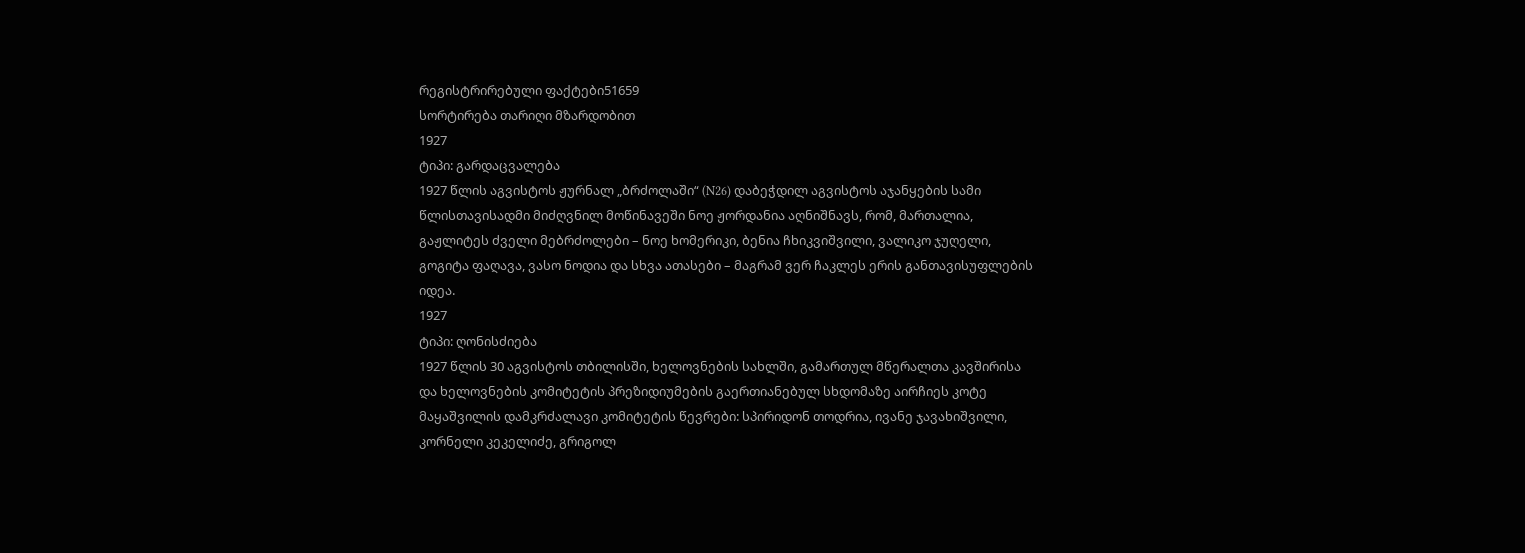რეგისტრირებული ფაქტები51659
სორტირება თარიღი მზარდობით
1927
ტიპი: გარდაცვალება
1927 წლის აგვისტოს ჟურნალ „ბრძოლაში“ (N26) დაბეჭდილ აგვისტოს აჯანყების სამი წლისთავისადმი მიძღვნილ მოწინავეში ნოე ჟორდანია აღნიშნავს, რომ, მართალია, გაჟლიტეს ძველი მებრძოლები – ნოე ხომერიკი, ბენია ჩხიკვიშვილი, ვალიკო ჯუღელი, გოგიტა ფაღავა, ვასო ნოდია და სხვა ათასები – მაგრამ ვერ ჩაკლეს ერის განთავისუფლების იდეა.
1927
ტიპი: ღონისძიება
1927 წლის 30 აგვისტოს თბილისში, ხელოვნების სახლში, გამართულ მწერალთა კავშირისა და ხელოვნების კომიტეტის პრეზიდიუმების გაერთიანებულ სხდომაზე აირჩიეს კოტე მაყაშვილის დამკრძალავი კომიტეტის წევრები: სპირიდონ თოდრია, ივანე ჯავახიშვილი, კორნელი კეკელიძე, გრიგოლ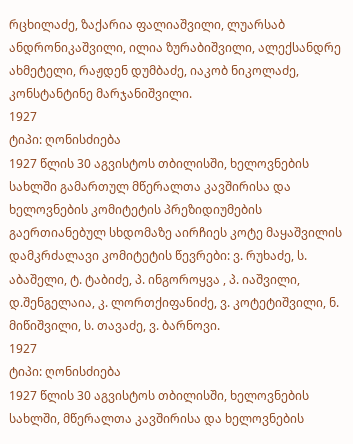რცხილაძე, ზაქარია ფალიაშვილი, ლუარსაბ ანდრონიკაშვილი, ილია ზურაბიშვილი, ალექსანდრე ახმეტელი, რაჟდენ დუმბაძე, იაკობ ნიკოლაძე, კონსტანტინე მარჯანიშვილი.
1927
ტიპი: ღონისძიება
1927 წლის 30 აგვისტოს თბილისში, ხელოვნების სახლში გამართულ მწერალთა კავშირისა და ხელოვნების კომიტეტის პრეზიდიუმების გაერთიანებულ სხდომაზე აირჩიეს კოტე მაყაშვილის დამკრძალავი კომიტეტის წევრები: ვ. რუხაძე, ს. აბაშელი, ტ. ტაბიძე, პ. ინგოროყვა , პ. იაშვილი, დ.შენგელაია, კ. ლორთქიფანიძე, ვ. კოტეტიშვილი, ნ. მიწიშვილი, ს. თავაძე, ვ. ბარნოვი.
1927
ტიპი: ღონისძიება
1927 წლის 30 აგვისტოს თბილისში, ხელოვნების სახლში, მწერალთა კავშირისა და ხელოვნების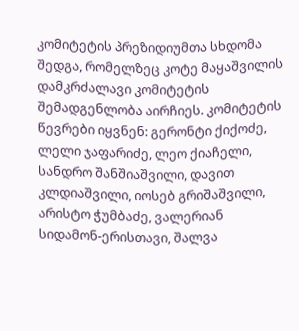კომიტეტის პრეზიდიუმთა სხდომა შედგა, რომელზეც კოტე მაყაშვილის დამკრძალავი კომიტეტის შემადგენლობა აირჩიეს. კომიტეტის წევრები იყვნენ: გერონტი ქიქოძე, ლელი ჯაფარიძე, ლეო ქიაჩელი, სანდრო შანშიაშვილი, დავით კლდიაშვილი, იოსებ გრიშაშვილი, არისტო ჭუმბაძე, ვალერიან სიდამონ-ერისთავი, შალვა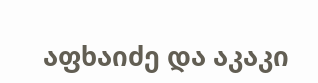აფხაიძე და აკაკი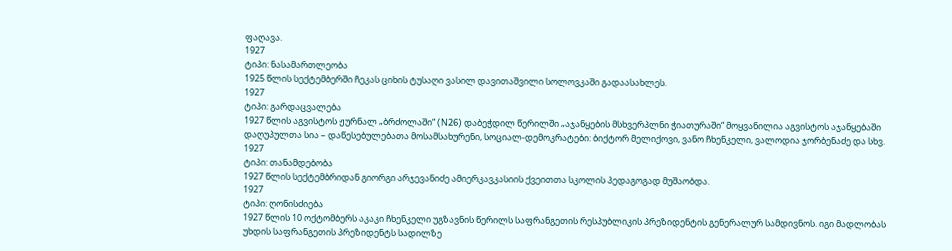ფაღავა.
1927
ტიპი: ნასამართლეობა
1925 წლის სექტემბერში ჩეკას ციხის ტუსაღი ვასილ დავითაშვილი სოლოვკაში გადაასახლეს.
1927
ტიპი: გარდაცვალება
1927 წლის აგვისტოს ჟურნალ „ბრძოლაში“ (N26) დაბეჭდილ წერილში „აჯანყების მსხვერპლნი ჭიათურაში“ მოყვანილია აგვისტოს აჯანყებაში დაღუპულთა სია – დაწესებულებათა მოსამსახურენი, სოციალ-დემოკრატები: ბიქტორ მელიქოვი, ვანო ჩხენკელი, ვალოდია ჯორბენაძე და სხვ.
1927
ტიპი: თანამდებობა
1927 წლის სექტემბრიდან გიორგი არჯევანიძე ამიერკავკასიის ქვეითთა სკოლის პედაგოგად მუშაობდა.
1927
ტიპი: ღონისძიება
1927 წლის 10 ოქტომბერს აკაკი ჩხენკელი უგზავნის წერილს საფრანგეთის რესპუბლიკის პრეზიდენტის გენერალურ სამდივნოს. იგი მადლობას უხდის საფრანგეთის პრეზიდენტს სადილზე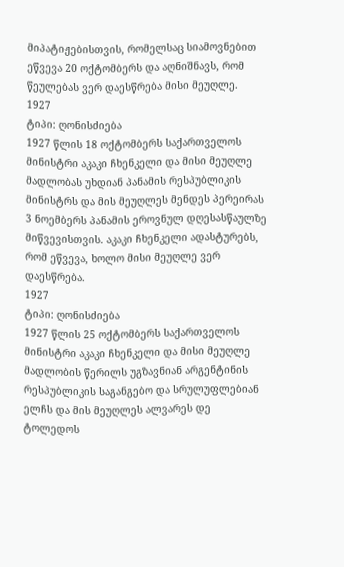მიპატიჟებისთვის, რომელსაც სიამოვნებით ეწვევა 20 ოქტომბერს და აღნიშნავს, რომ წეულებას ვერ დაესწრება მისი მეუღლე.
1927
ტიპი: ღონისძიება
1927 წლის 18 ოქტომბერს საქართველოს მინისტრი აკაკი ჩხენკელი და მისი მეუღლე მადლობას უხდიან პანამის რესპუბლიკის მინისტრს და მის მეუღლეს მენდეს პერეირას 3 ნოემბერს პანამის ეროვნულ დღესასწაულზე მიწვევისთვის. აკაკი ჩხენკელი ადასტურებს, რომ ეწვევა, ხოლო მისი მეუღლე ვერ დაესწრება.
1927
ტიპი: ღონისძიება
1927 წლის 25 ოქტომბერს საქართველოს მინისტრი აკაკი ჩხენკელი და მისი მეუღლე მადლობის წერილს უგზავნიან არგენტინის რესპუბლიკის საგანგებო და სრულუფლებიან ელჩს და მის მეუღლეს ალვარეს დე ტოლედოს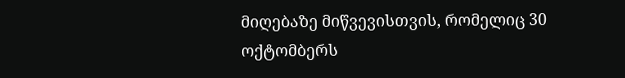მიღებაზე მიწვევისთვის, რომელიც 30 ოქტომბერს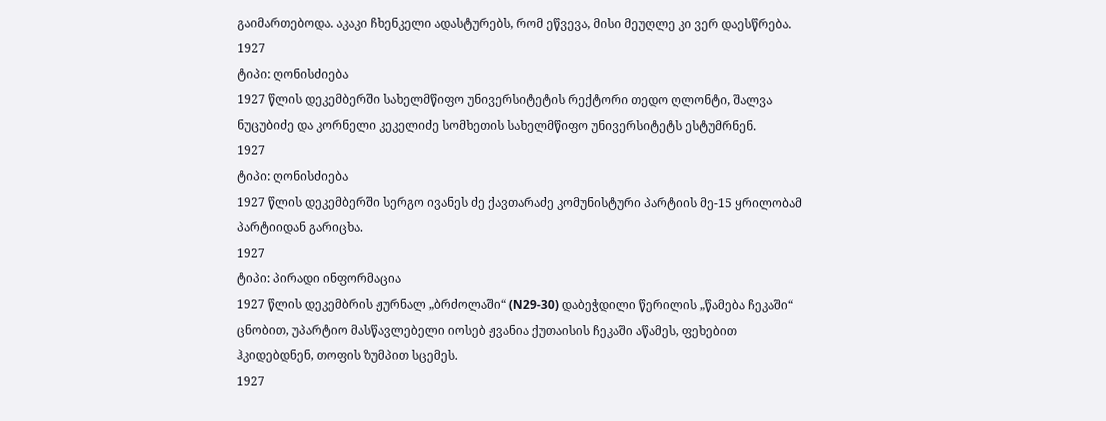გაიმართებოდა. აკაკი ჩხენკელი ადასტურებს, რომ ეწვევა, მისი მეუღლე კი ვერ დაესწრება.
1927
ტიპი: ღონისძიება
1927 წლის დეკემბერში სახელმწიფო უნივერსიტეტის რექტორი თედო ღლონტი, შალვა ნუცუბიძე და კორნელი კეკელიძე სომხეთის სახელმწიფო უნივერსიტეტს ესტუმრნენ.
1927
ტიპი: ღონისძიება
1927 წლის დეკემბერში სერგო ივანეს ძე ქავთარაძე კომუნისტური პარტიის მე-15 ყრილობამ პარტიიდან გარიცხა.
1927
ტიპი: პირადი ინფორმაცია
1927 წლის დეკემბრის ჟურნალ „ბრძოლაში“ (N29-30) დაბეჭდილი წერილის „წამება ჩეკაში“ ცნობით, უპარტიო მასწავლებელი იოსებ ჟვანია ქუთაისის ჩეკაში აწამეს, ფეხებით ჰკიდებდნენ, თოფის ზუმპით სცემეს.
1927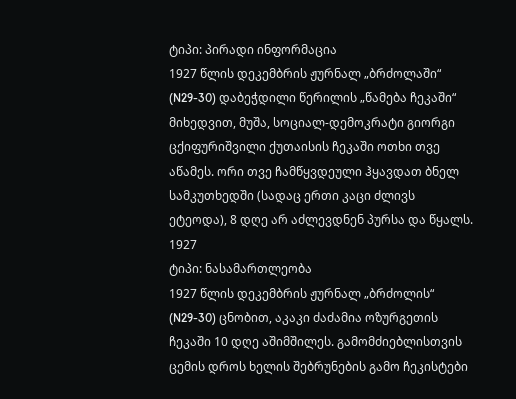ტიპი: პირადი ინფორმაცია
1927 წლის დეკემბრის ჟურნალ „ბრძოლაში“ (N29-30) დაბეჭდილი წერილის „წამება ჩეკაში“ მიხედვით, მუშა, სოციალ-დემოკრატი გიორგი ცქიფურიშვილი ქუთაისის ჩეკაში ოთხი თვე აწამეს. ორი თვე ჩამწყვდეული ჰყავდათ ბნელ სამკუთხედში (სადაც ერთი კაცი ძლივს ეტეოდა), 8 დღე არ აძლევდნენ პურსა და წყალს.
1927
ტიპი: ნასამართლეობა
1927 წლის დეკემბრის ჟურნალ „ბრძოლის“ (N29-30) ცნობით, აკაკი ძაძამია ოზურგეთის ჩეკაში 10 დღე აშიმშილეს. გამომძიებლისთვის ცემის დროს ხელის შებრუნების გამო ჩეკისტები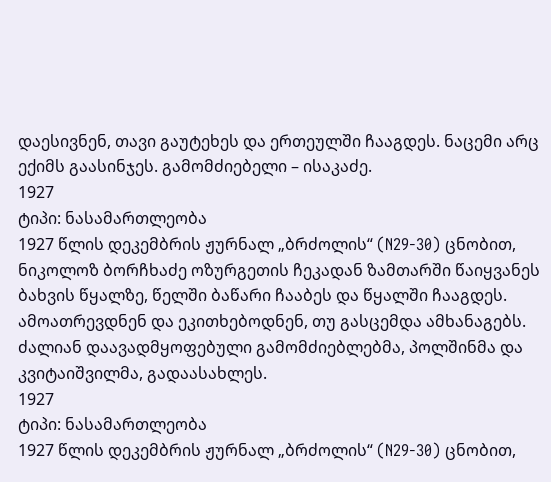დაესივნენ, თავი გაუტეხეს და ერთეულში ჩააგდეს. ნაცემი არც ექიმს გაასინჯეს. გამომძიებელი – ისაკაძე.
1927
ტიპი: ნასამართლეობა
1927 წლის დეკემბრის ჟურნალ „ბრძოლის“ (N29-30) ცნობით, ნიკოლოზ ბორჩხაძე ოზურგეთის ჩეკადან ზამთარში წაიყვანეს ბახვის წყალზე, წელში ბაწარი ჩააბეს და წყალში ჩააგდეს. ამოათრევდნენ და ეკითხებოდნენ, თუ გასცემდა ამხანაგებს. ძალიან დაავადმყოფებული გამომძიებლებმა, პოლშინმა და კვიტაიშვილმა, გადაასახლეს.
1927
ტიპი: ნასამართლეობა
1927 წლის დეკემბრის ჟურნალ „ბრძოლის“ (N29-30) ცნობით,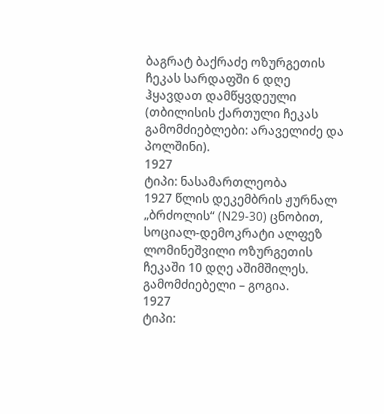ბაგრატ ბაქრაძე ოზურგეთის ჩეკას სარდაფში 6 დღე ჰყავდათ დამწყვდეული (თბილისის ქართული ჩეკას გამომძიებლები: არაველიძე და პოლშინი).
1927
ტიპი: ნასამართლეობა
1927 წლის დეკემბრის ჟურნალ „ბრძოლის“ (N29-30) ცნობით, სოციალ-დემოკრატი ალფეზ ლომინეშვილი ოზურგეთის ჩეკაში 10 დღე აშიმშილეს. გამომძიებელი – გოგია.
1927
ტიპი: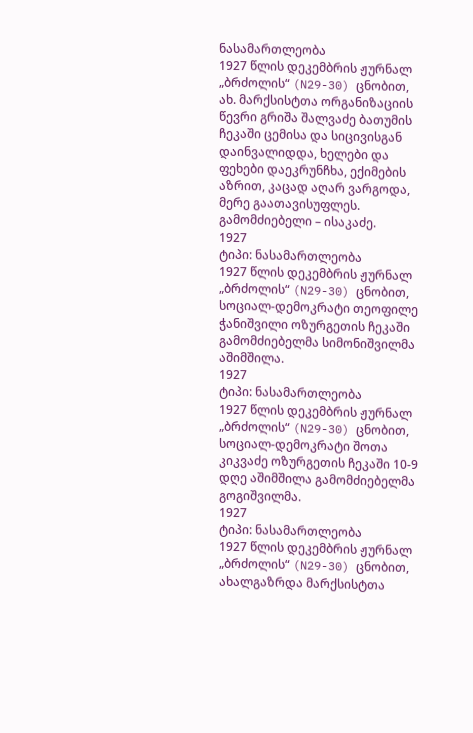ნასამართლეობა
1927 წლის დეკემბრის ჟურნალ „ბრძოლის“ (N29-30) ცნობით, ახ. მარქსისტთა ორგანიზაციის წევრი გრიშა შალვაძე ბათუმის ჩეკაში ცემისა და სიცივისგან დაინვალიდდა, ხელები და ფეხები დაეკრუნჩხა, ექიმების აზრით, კაცად აღარ ვარგოდა, მერე გაათავისუფლეს. გამომძიებელი – ისაკაძე.
1927
ტიპი: ნასამართლეობა
1927 წლის დეკემბრის ჟურნალ „ბრძოლის“ (N29-30) ცნობით, სოციალ-დემოკრატი თეოფილე ჭანიშვილი ოზურგეთის ჩეკაში გამომძიებელმა სიმონიშვილმა აშიმშილა.
1927
ტიპი: ნასამართლეობა
1927 წლის დეკემბრის ჟურნალ „ბრძოლის“ (N29-30) ცნობით, სოციალ-დემოკრატი შოთა კიკვაძე ოზურგეთის ჩეკაში 10-9 დღე აშიმშილა გამომძიებელმა გოგიშვილმა.
1927
ტიპი: ნასამართლეობა
1927 წლის დეკემბრის ჟურნალ „ბრძოლის“ (N29-30) ცნობით, ახალგაზრდა მარქსისტთა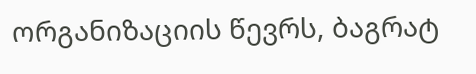ორგანიზაციის წევრს, ბაგრატ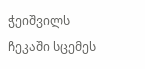ჭეიშვილს ჩეკაში სცემეს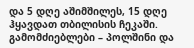და 5 დღე აშიმშილეს, 15 დღე ჰყავდათ თბილისის ჩეკაში. გამომძიებლები – პოლშინი და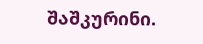შაშკურინი.